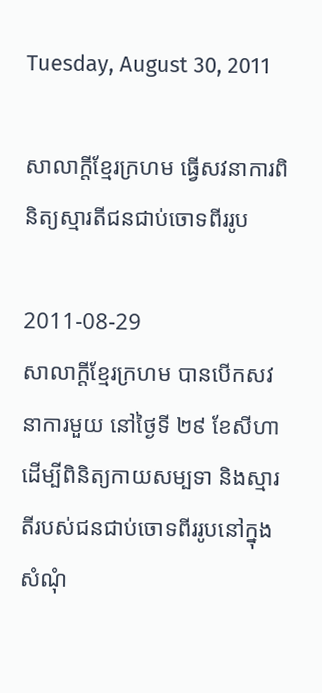Tuesday, August 30, 2011

សាលាក្ដីខ្មែរក្រហម ធ្វើសវនាការពិនិត្យស្មារតីជនជាប់ចោទពីររូប

2011-08-29
សាលាក្ដីខ្មែរក្រហម បានបើកសវនាការមួយ នៅថ្ងៃទី ២៩ ខែសីហា ដើម្បីពិនិត្យកាយសម្បទា និងស្មារតីរបស់ជនជាប់ចោទពីររូបនៅក្នុងសំណុំ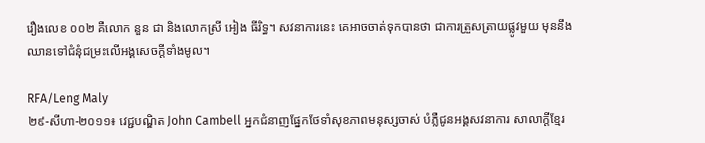រឿងលេខ ០០២ គឺលោក នួន ជា និងលោកស្រី អៀង ធីរិទ្ធ។ សវនាការនេះ គេអាចចាត់ទុកបានថា ជាការត្រួសត្រាយផ្លូវមួយ មុននឹងឈានទៅជំនុំជម្រះលើអង្គសេចក្ដីទាំងមូល។

RFA/Leng Maly
២៩-សីហា-២០១១៖ វេជ្ជបណ្ឌិត John Cambell អ្នកជំនាញផ្នែកថែទាំសុខភាពមនុស្សចាស់ បំភ្លឺជូនអង្គសវនាការ សាលាក្ដីខ្មែរ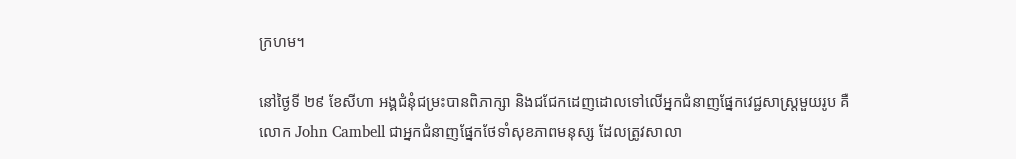ក្រហម។

នៅថ្ងៃទី ២៩ ខែសីហា អង្គជំនុំជម្រះបានពិភាក្សា និងជជែកដេញដោលទៅលើអ្នកជំនាញផ្នែកវេជ្ជសាស្ត្រមួយរូប គឺលោក John Cambell ជាអ្នកជំនាញផ្នែកថែទាំសុខភាពមនុស្ស ដែលត្រូវសាលា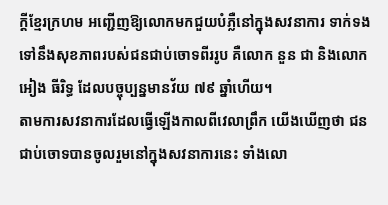ក្ដីខ្មែរក្រហម អញ្ជើញឱ្យលោកមកជួយបំភ្លឺនៅក្នុងសវនាការ ទាក់ទងទៅនឹងសុខភាពរបស់ជនជាប់ចោទពីររូប គឺលោក នួន ជា និងលោក អៀង ធីរិទ្ធ ដែលបច្ចុប្បន្នមានវ័យ ៧៩ ឆ្នាំហើយ។
តាមការសវនាការដែលធ្វើឡើងកាលពីវេលាព្រឹក យើងឃើញថា ជនជាប់ចោទបានចូលរួមនៅក្នុងសវនាការនេះ ទាំងលោ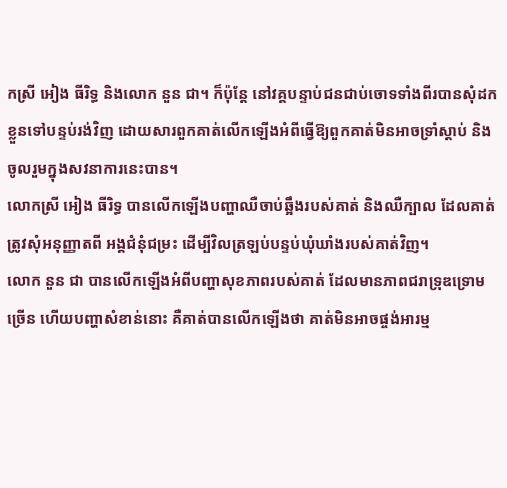កស្រី អៀង ធីរិទ្ធ និងលោក នួន ជា។ ក៏ប៉ុន្តែ នៅវគ្គបន្ទាប់ជនជាប់ចោទទាំងពីរបានសុំដកខ្លួនទៅបន្ទប់រង់វិញ ដោយសារពួកគាត់លើកឡើងអំពីធ្វើឱ្យពួកគាត់មិនអាចទ្រាំស្ដាប់ និងចូលរួមក្នុងសវនាការនេះបាន។
លោកស្រី អៀង ធីរិទ្ធ បានលើកឡើងបញ្ហាឈឺចាប់ឆ្អឹងរបស់គាត់ និងឈឺក្បាល ដែលគាត់ត្រូវសុំអនុញ្ញាតពី អង្គជំនុំជម្រះ ដើម្បីវិលត្រឡប់បន្ទប់ឃុំឃាំងរបស់គាត់វិញ។
លោក នួន ជា បានលើកឡើងអំពីបញ្ហាសុខភាពរបស់គាត់ ដែលមានភាពជរាទ្រុឌទ្រោមច្រើន ហើយបញ្ហាសំខាន់នោះ គឺគាត់បានលើកឡើងថា គាត់មិនអាចផ្ចង់អារម្ម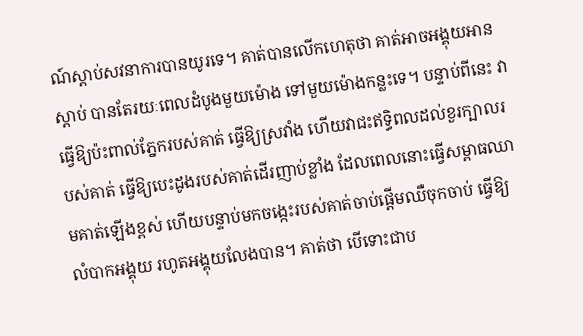ណ៍ស្ដាប់សវនាការបានយូរទេ។ គាត់បានលើកហេតុថា គាត់អាចអង្គុយអាន ស្ដាប់ បានតែរយៈពេលដំបូងមួយម៉ោង ទៅមួយម៉ោងកន្លះទេ។ បន្ទាប់ពីនេះ វាធ្វើឱ្យប៉ះពាល់ភ្នែករបស់គាត់ ធ្វើឱ្យស្រវាំង ហើយវាជះឥទ្ធិពលដល់ខួរក្បាលរបស់គាត់ ធ្វើឱ្យបេះដូងរបស់គាត់ដើរញាប់ខ្លាំង ដែលពេលនោះធ្វើសម្ពាធឈាមគាត់ឡើងខ្ពស់ ហើយបន្ទាប់មកចង្កេះរបស់គាត់ចាប់ផ្ដើមឈឺចុកចាប់ ធ្វើឱ្យលំបាកអង្គុយ រហូតអង្គុយលែងបាន។ គាត់ថា បើទោះជាប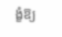ង្ខំឱ្យ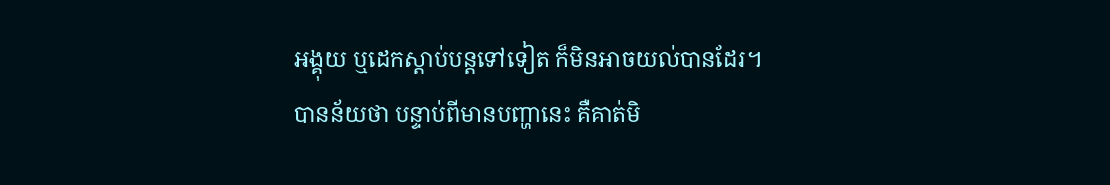អង្គុយ ឬដេកស្ដាប់បន្តទៅទៀត ក៏មិនអាចយល់បានដែរ។
បានន័យថា បន្ទាប់ពីមានបញ្ហានេះ គឺគាត់មិ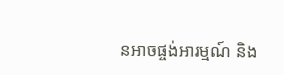នអាចផ្ចង់អារម្មណ៍ និង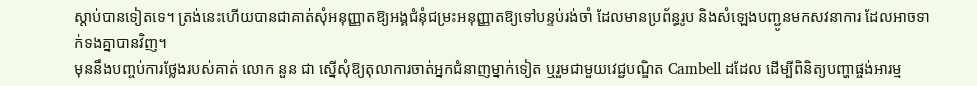ស្ដាប់បានទៀតទេ។ ត្រង់នេះហើយបានជាគាត់សុំអនុញ្ញាតឱ្យអង្គជំនុំជម្រះអនុញ្ញាតឱ្យទៅបន្ទប់រង់ចាំ ដែលមានប្រព័ន្ធរូប និងសំឡេងបញ្ជូនមកសវនាការ ដែលអាចទាក់ទងគ្នាបានវិញ។
មុននឹងបញ្ចប់ការថ្លែងរបស់គាត់ លោក នួន ជា ស្នើសុំឱ្យតុលាការចាត់អ្នកជំនាញម្នាក់ទៀត ឬរួមជាមួយវេជ្ជបណ្ឌិត Cambell ដដែល ដើម្បីពិនិត្យបញ្ហាផ្ចង់អារម្ម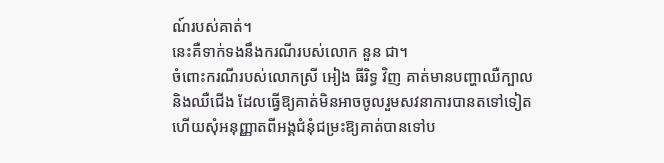ណ៍របស់គាត់។
នេះគឺទាក់ទងនឹងករណីរបស់លោក នួន ជា។
ចំពោះករណីរបស់លោកស្រី អៀង ធីរិទ្ធ វិញ គាត់មានបញ្ហាឈឺក្បាល និងឈឺជើង ដែលធ្វើឱ្យគាត់មិនអាចចូលរួមសវនាការបានតទៅទៀត ហើយសុំអនុញ្ញាតពីអង្គជំនុំជម្រះឱ្យគាត់បានទៅប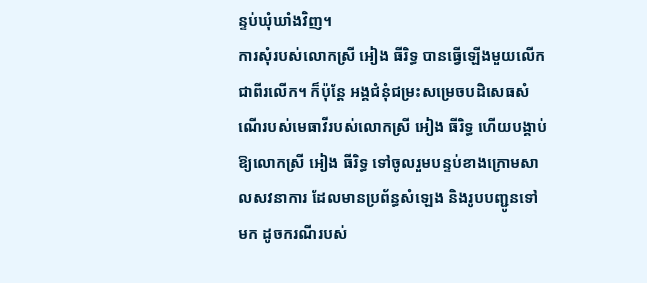ន្ទប់ឃុំឃាំងវិញ។
ការសុំរបស់លោកស្រី អៀង ធីរិទ្ធ បានធ្វើឡើងមួយលើកជាពីរលើក។ ក៏ប៉ុន្តែ អង្គជំនុំជម្រះសម្រេចបដិសេធសំណើរបស់មេធាវីរបស់លោកស្រី អៀង ធីរិទ្ធ ហើយបង្គាប់ឱ្យលោកស្រី អៀង ធីរិទ្ធ ទៅចូលរួមបន្ទប់ខាងក្រោមសាលសវនាការ ដែលមានប្រព័ន្ធសំឡេង និងរូបបញ្ជូនទៅមក ដូចករណីរបស់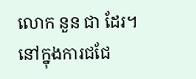លោក នួន ជា ដែរ។
នៅក្នុងការជជែ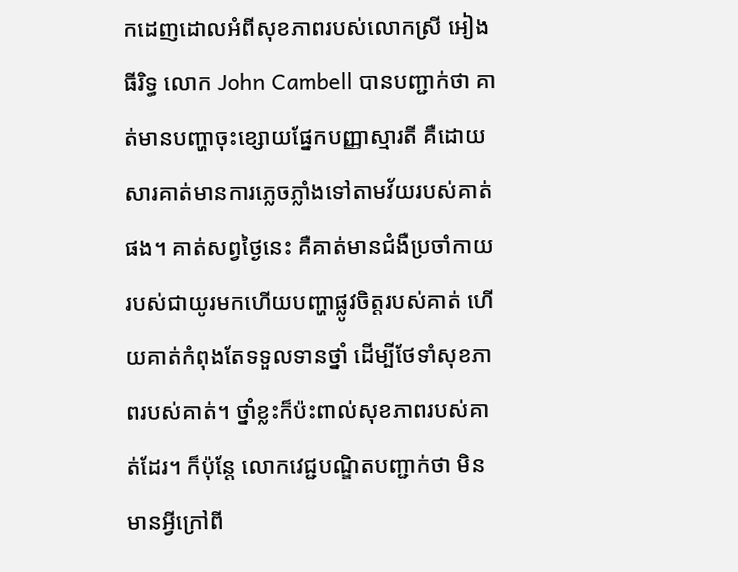កដេញដោលអំពីសុខភាពរបស់លោកស្រី អៀង ធីរិទ្ធ លោក John Cambell បានបញ្ជាក់ថា គាត់មានបញ្ហាចុះខ្សោយផ្នែកបញ្ញាស្មារតី គឺដោយសារគាត់មានការភ្លេចភ្លាំងទៅតាមវ័យរបស់គាត់ផង។ គាត់សព្វថ្ងៃនេះ គឺគាត់មានជំងឺប្រចាំកាយរបស់ជាយូរមកហើយបញ្ហាផ្លូវចិត្តរបស់គាត់ ហើយគាត់កំពុងតែទទួលទានថ្នាំ ដើម្បីថែទាំសុខភាពរបស់គាត់។ ថ្នាំខ្លះក៏ប៉ះពាល់សុខភាពរបស់គាត់ដែរ។ ក៏ប៉ុន្តែ លោកវេជ្ជបណ្ឌិតបញ្ជាក់ថា មិនមានអ្វីក្រៅពី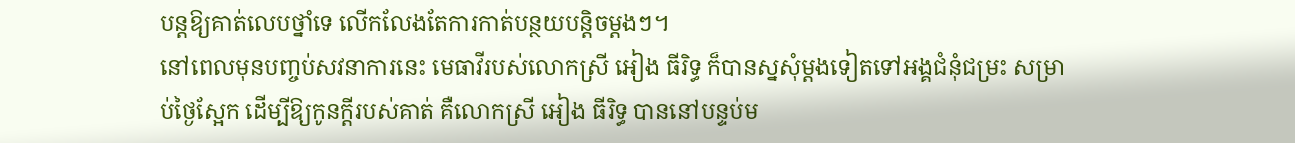បន្តឱ្យគាត់លេបថ្នាំទេ លើកលែងតែការកាត់បន្ថយបន្តិចម្ដងៗ។
នៅពេលមុនបញ្ចប់សវនាការនេះ មេធាវីរបស់លោកស្រី អៀង ធីរិទ្ធ ក៏បានស្នសុំម្ដងទៀតទៅអង្គជំនុំជម្រះ សម្រាប់ថ្ងៃស្អែក ដើម្បីឱ្យកូនក្ដីរបស់គាត់ គឺលោកស្រី អៀង ធីរិទ្ធ បាននៅបន្ទប់ម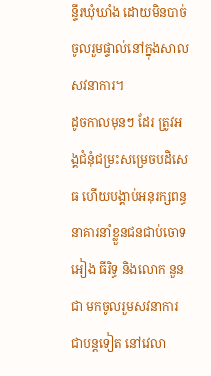ន្ទីរឃុំឃាំង ដោយមិនបាច់ចូលរួមផ្ទាល់នៅក្នុងសាលសវនាការ។
ដូចកាលមុនៗ ដែរ ត្រូវអង្គជំនុំជម្រះសម្រេចបដិសេធ ហើយបង្គាប់អនុរក្សពន្ធនាគារនាំខ្លួនជនជាប់ចោទ អៀង ធីរិទ្ធ និងលោក នួន ជា មកចូលរួមសវនាការជាបន្តទៀត នៅវេលា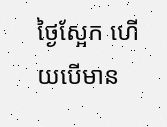ថ្ងៃស្អែក ហើយបើមាន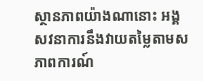ស្ថានភាពយ៉ាងណានោះ អង្គសវនាការនឹងវាយតម្លៃតាមសភាពការណ៍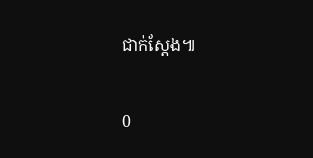ជាក់ស្ដែង៕

0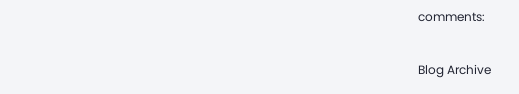comments:

Blog Archive